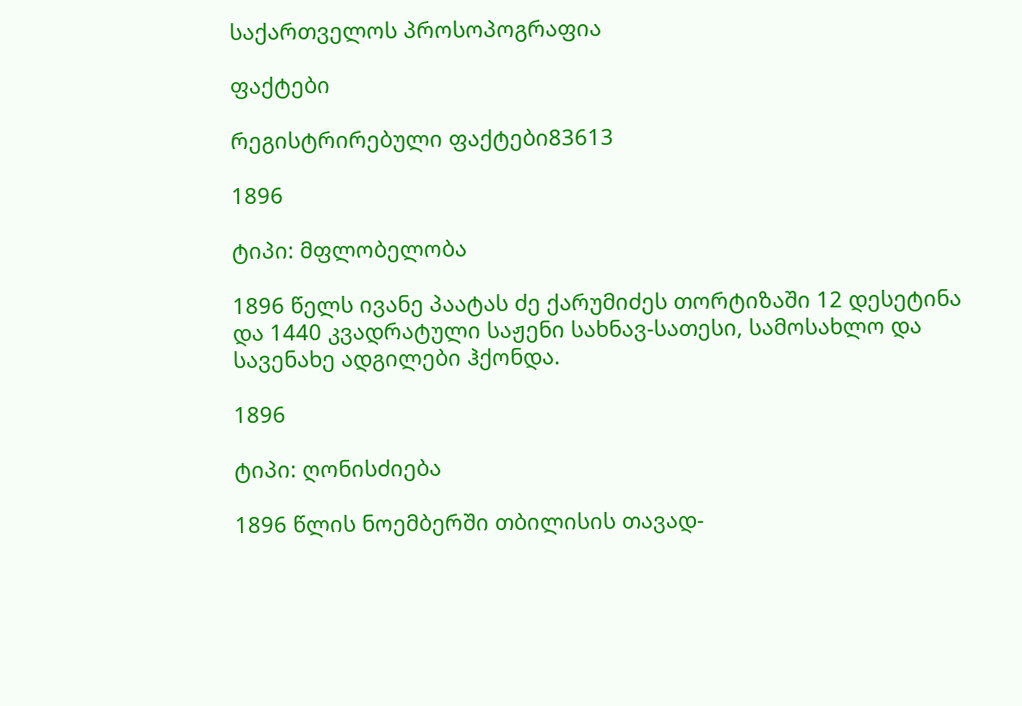საქართველოს პროსოპოგრაფია

ფაქტები

რეგისტრირებული ფაქტები83613

1896

ტიპი: მფლობელობა

1896 წელს ივანე პაატას ძე ქარუმიძეს თორტიზაში 12 დესეტინა და 1440 კვადრატული საჟენი სახნავ-სათესი, სამოსახლო და სავენახე ადგილები ჰქონდა.

1896

ტიპი: ღონისძიება

1896 წლის ნოემბერში თბილისის თავად-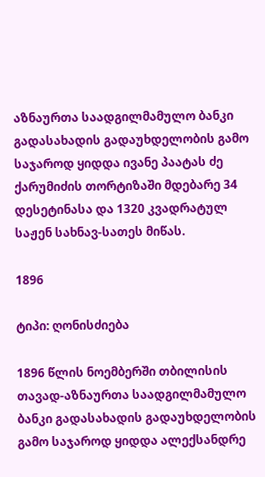აზნაურთა საადგილმამულო ბანკი გადასახადის გადაუხდელობის გამო საჯაროდ ყიდდა ივანე პაატას ძე ქარუმიძის თორტიზაში მდებარე 34 დესეტინასა და 1320 კვადრატულ საჟენ სახნავ-სათეს მიწას.

1896

ტიპი: ღონისძიება

1896 წლის ნოემბერში თბილისის თავად-აზნაურთა საადგილმამულო ბანკი გადასახადის გადაუხდელობის გამო საჯაროდ ყიდდა ალექსანდრე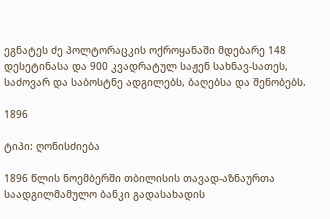ეგნატეს ძე პოლტორაცკის ოქროყანაში მდებარე 148 დესეტინასა და 900 კვადრატულ საჟენ სახნავ-სათეს, საძოვარ და საბოსტნე ადგილებს, ბაღებსა და შენობებს.

1896

ტიპი: ღონისძიება

1896 წლის ნოემბერში თბილისის თავად-აზნაურთა საადგილმამულო ბანკი გადასახადის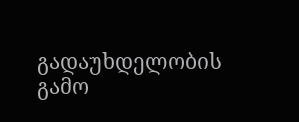გადაუხდელობის გამო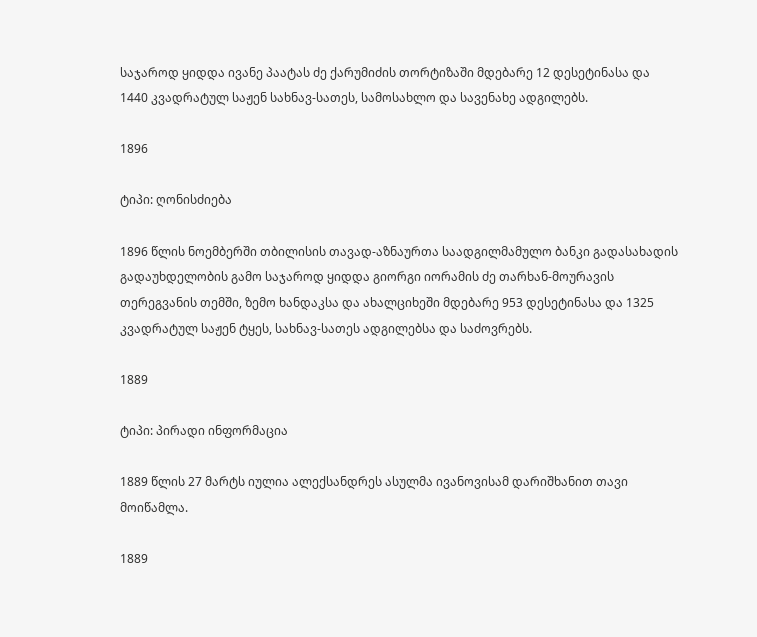საჯაროდ ყიდდა ივანე პაატას ძე ქარუმიძის თორტიზაში მდებარე 12 დესეტინასა და 1440 კვადრატულ საჟენ სახნავ-სათეს, სამოსახლო და სავენახე ადგილებს.

1896

ტიპი: ღონისძიება

1896 წლის ნოემბერში თბილისის თავად-აზნაურთა საადგილმამულო ბანკი გადასახადის გადაუხდელობის გამო საჯაროდ ყიდდა გიორგი იორამის ძე თარხან-მოურავის თერეგვანის თემში, ზემო ხანდაკსა და ახალციხეში მდებარე 953 დესეტინასა და 1325 კვადრატულ საჟენ ტყეს, სახნავ-სათეს ადგილებსა და საძოვრებს.

1889

ტიპი: პირადი ინფორმაცია

1889 წლის 27 მარტს იულია ალექსანდრეს ასულმა ივანოვისამ დარიშხანით თავი მოიწამლა.

1889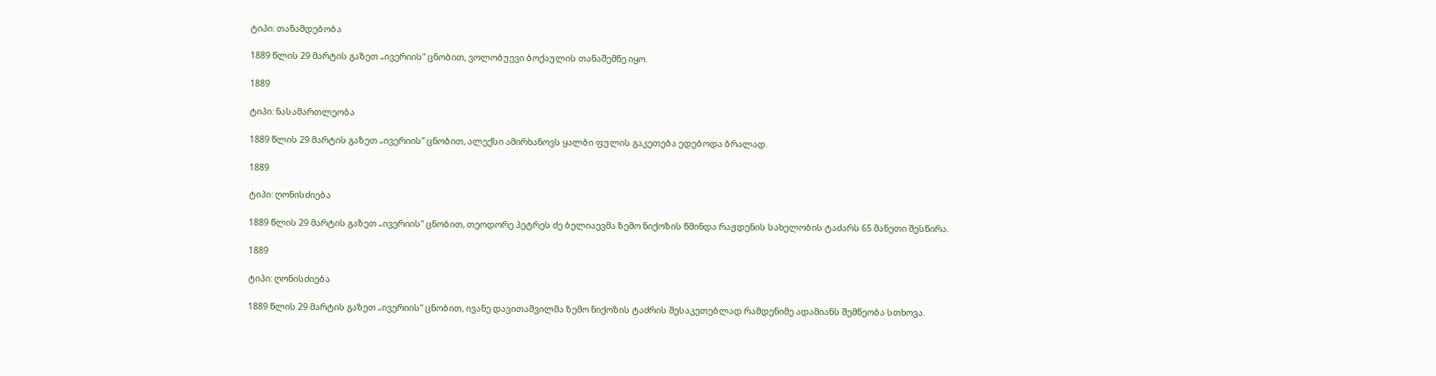ტიპი: თანამდებობა

1889 წლის 29 მარტის გაზეთ „ივერიის“ ცნობით, ვოლობუევი ბოქაულის თანაშემწე იყო.

1889

ტიპი: ნასამართლეობა

1889 წლის 29 მარტის გაზეთ „ივერიის“ ცნობით, ალექსი ამირხანოვს ყალბი ფულის გაკეთება ედებოდა ბრალად.

1889

ტიპი: ღონისძიება

1889 წლის 29 მარტის გაზეთ „ივერიის“ ცნობით, თეოდორე პეტრეს ძე ბელიაევმა ზემო ნიქოზის წმინდა რაჟდენის სახელობის ტაძარს 65 მანეთი შესწირა.

1889

ტიპი: ღონისძიება

1889 წლის 29 მარტის გაზეთ „ივერიის“ ცნობით, ივანე დავითაშვილმა ზემო ნიქოზის ტაძრის შესაკეთებლად რამდენიმე ადამიანს შემწეობა სთხოვა.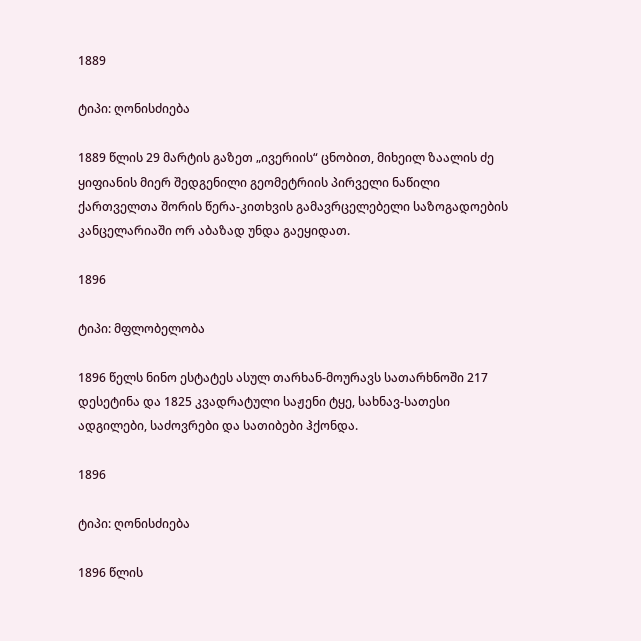1889

ტიპი: ღონისძიება

1889 წლის 29 მარტის გაზეთ „ივერიის“ ცნობით, მიხეილ ზაალის ძე ყიფიანის მიერ შედგენილი გეომეტრიის პირველი ნაწილი ქართველთა შორის წერა-კითხვის გამავრცელებელი საზოგადოების კანცელარიაში ორ აბაზად უნდა გაეყიდათ.

1896

ტიპი: მფლობელობა

1896 წელს ნინო ესტატეს ასულ თარხან-მოურავს სათარხნოში 217 დესეტინა და 1825 კვადრატული საჟენი ტყე, სახნავ-სათესი ადგილები, საძოვრები და სათიბები ჰქონდა.

1896

ტიპი: ღონისძიება

1896 წლის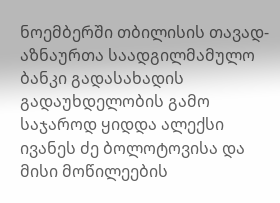ნოემბერში თბილისის თავად-აზნაურთა საადგილმამულო ბანკი გადასახადის გადაუხდელობის გამო საჯაროდ ყიდდა ალექსი ივანეს ძე ბოლოტოვისა და მისი მოწილეების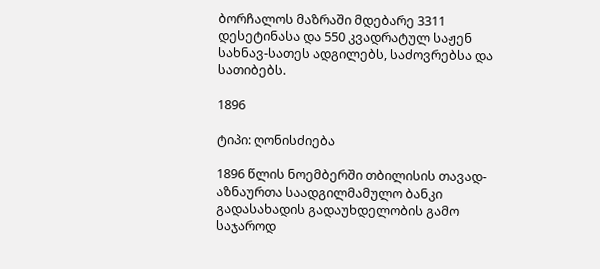ბორჩალოს მაზრაში მდებარე 3311 დესეტინასა და 550 კვადრატულ საჟენ სახნავ-სათეს ადგილებს, საძოვრებსა და სათიბებს.

1896

ტიპი: ღონისძიება

1896 წლის ნოემბერში თბილისის თავად-აზნაურთა საადგილმამულო ბანკი გადასახადის გადაუხდელობის გამო საჯაროდ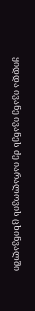ყიდდა ივანე ივანეს ძე იარალოვის ცხინვალში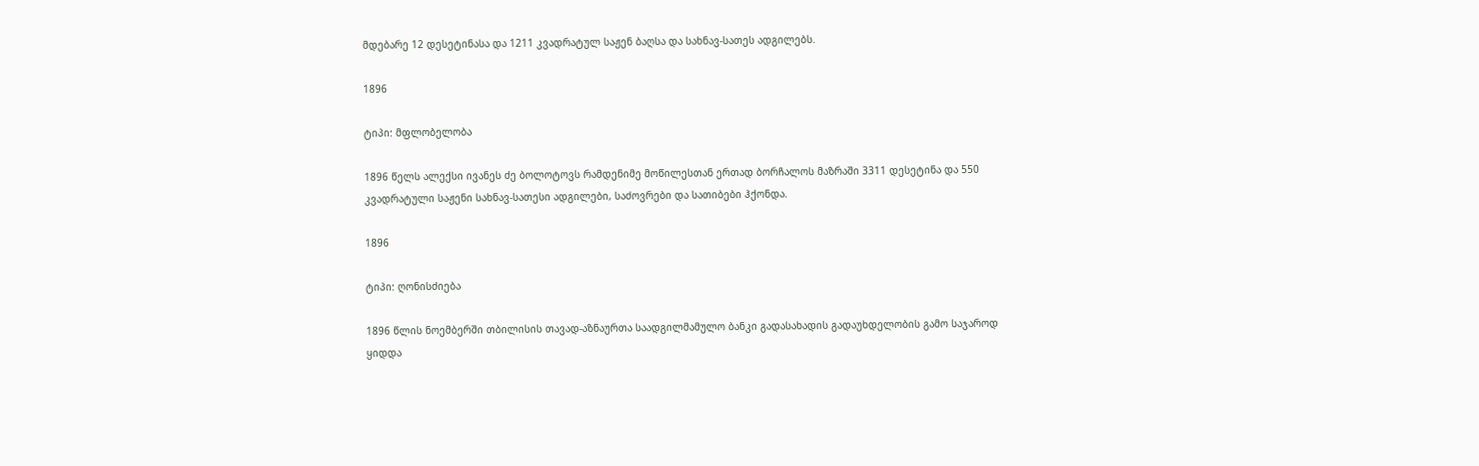მდებარე 12 დესეტინასა და 1211 კვადრატულ საჟენ ბაღსა და სახნავ-სათეს ადგილებს.

1896

ტიპი: მფლობელობა

1896 წელს ალექსი ივანეს ძე ბოლოტოვს რამდენიმე მოწილესთან ერთად ბორჩალოს მაზრაში 3311 დესეტინა და 550 კვადრატული საჟენი სახნავ-სათესი ადგილები, საძოვრები და სათიბები ჰქონდა.

1896

ტიპი: ღონისძიება

1896 წლის ნოემბერში თბილისის თავად-აზნაურთა საადგილმამულო ბანკი გადასახადის გადაუხდელობის გამო საჯაროდ ყიდდა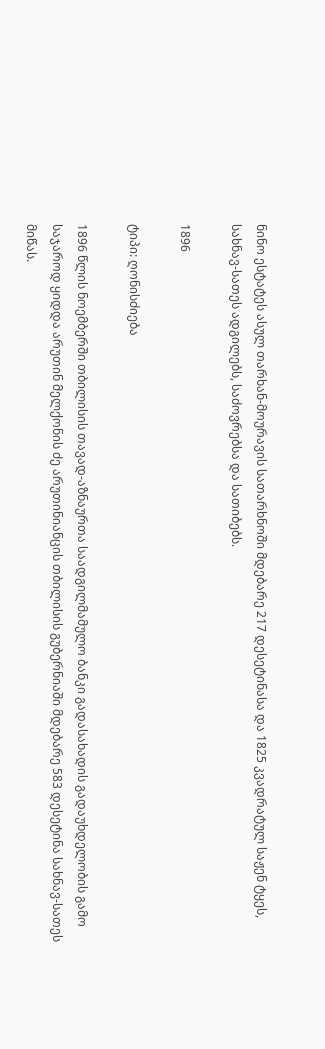ნინო ესტატეს ასულ თარხან-მოურავის სათარხნოში მდებარე 217 დესეტინასა და 1825 კვადრატულ საჟენ ტყეს, სახნავ-სათეს ადგილებს, საძოვრებსა და სათიბებს.

1896

ტიპი: ღონისძიება

1896 წლის ნოემბერში თბილისის თავად-აზნაურთა საადგილმამულო ბანკი გადასახადის გადაუხდელობის გამო საჯაროდ ყიდდა არუთინ მელქონის ძე არუთინიანცის თბილისის გუბერნიაში მდებარე 583 დესეტინა სახნავ-სათეს მიწას.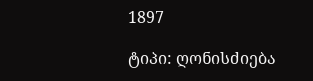1897

ტიპი: ღონისძიება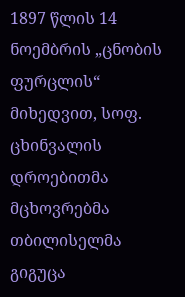1897 წლის 14 ნოემბრის „ცნობის ფურცლის“ მიხედვით, სოფ. ცხინვალის დროებითმა მცხოვრებმა თბილისელმა გიგუცა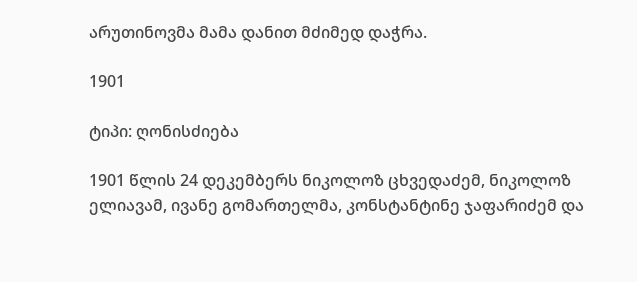არუთინოვმა მამა დანით მძიმედ დაჭრა.

1901

ტიპი: ღონისძიება

1901 წლის 24 დეკემბერს ნიკოლოზ ცხვედაძემ, ნიკოლოზ ელიავამ, ივანე გომართელმა, კონსტანტინე ჯაფარიძემ და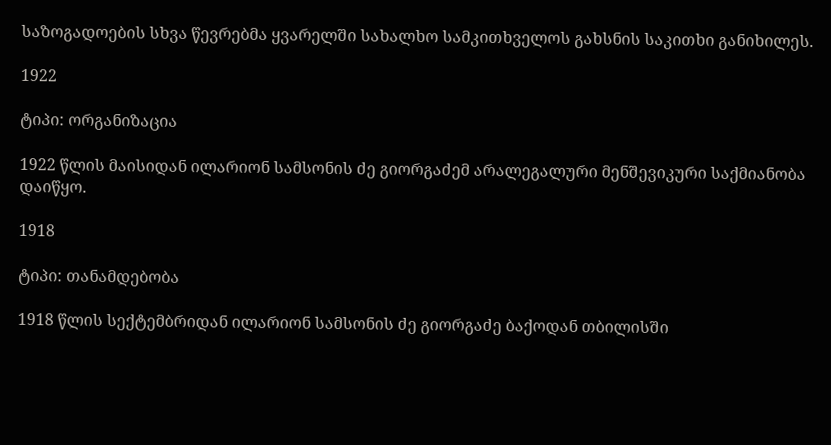საზოგადოების სხვა წევრებმა ყვარელში სახალხო სამკითხველოს გახსნის საკითხი განიხილეს.

1922

ტიპი: ორგანიზაცია

1922 წლის მაისიდან ილარიონ სამსონის ძე გიორგაძემ არალეგალური მენშევიკური საქმიანობა დაიწყო.

1918

ტიპი: თანამდებობა

1918 წლის სექტემბრიდან ილარიონ სამსონის ძე გიორგაძე ბაქოდან თბილისში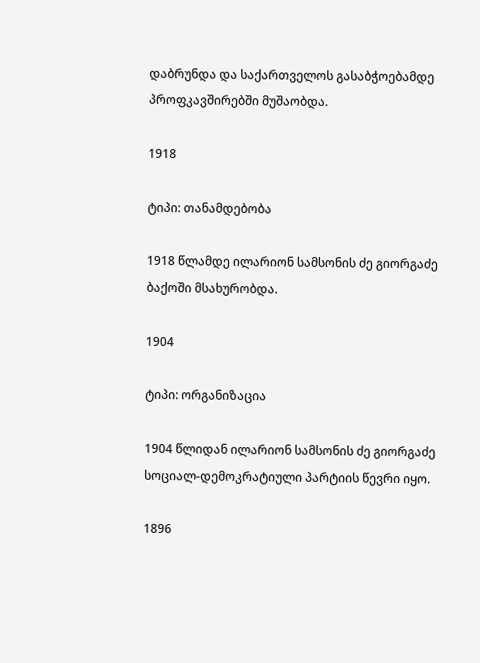დაბრუნდა და საქართველოს გასაბჭოებამდე პროფკავშირებში მუშაობდა.

1918

ტიპი: თანამდებობა

1918 წლამდე ილარიონ სამსონის ძე გიორგაძე ბაქოში მსახურობდა.

1904

ტიპი: ორგანიზაცია

1904 წლიდან ილარიონ სამსონის ძე გიორგაძე სოციალ-დემოკრატიული პარტიის წევრი იყო.

1896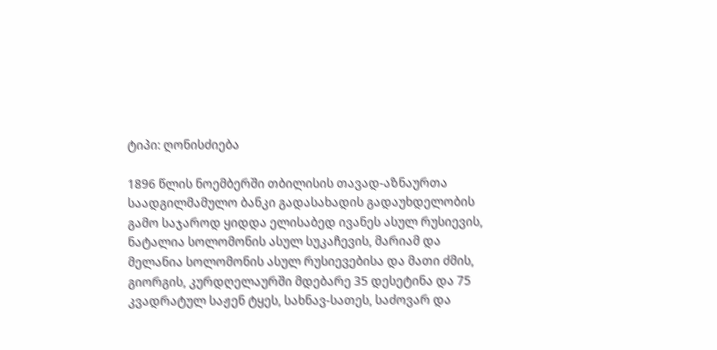ტიპი: ღონისძიება

1896 წლის ნოემბერში თბილისის თავად-აზნაურთა საადგილმამულო ბანკი გადასახადის გადაუხდელობის გამო საჯაროდ ყიდდა ელისაბედ ივანეს ასულ რუსიევის, ნატალია სოლომონის ასულ სუკაჩევის, მარიამ და მელანია სოლომონის ასულ რუსიევებისა და მათი ძმის, გიორგის, კურდღელაურში მდებარე 35 დესეტინა და 75 კვადრატულ საჟენ ტყეს, სახნავ-სათეს, საძოვარ და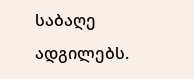საბაღე ადგილებს.